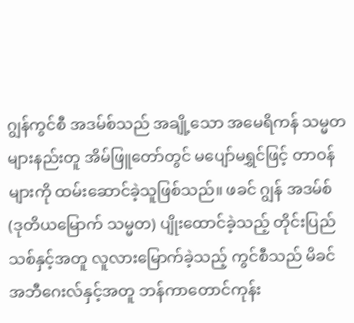ဂျွန်ကွင်စီ အဒမ်စ်သည် အချို့သော အမေရိကန် သမ္မတများနည်းတူ အိမ်ဖြူတော်တွင် မပျော်မရွှင်ဖြင့် တာဝန်များကို ထမ်းဆောင်ခဲ့သူဖြစ်သည်။ ဖခင် ဂျွန် အဒမ်စ် (ဒုတိယမြောက် သမ္မတ) ပျိုးထောင်ခဲ့သည့် တိုင်းပြည်သစ်နှင့်အတူ လူလားမြောက်ခဲ့သည့် ကွင်စီသည် မိခင် အဘီဂေးလ်နှင့်အတူ ဘန်ကာတောင်ကုန်း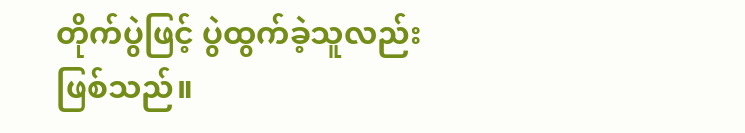တိုက်ပွဲဖြင့် ပွဲထွက်ခဲ့သူလည်း ဖြစ်သည်။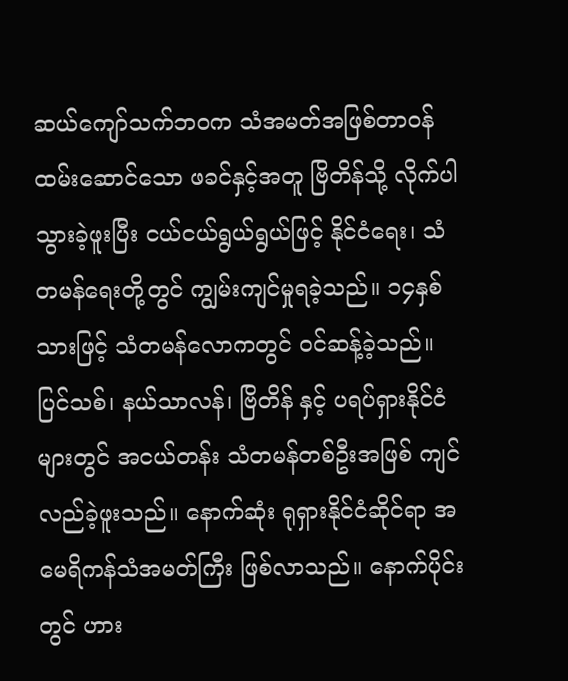ဆယ်ကျော်သက်ဘဝက သံအမတ်အဖြစ်တာဝန်ထမ်းဆောင်သော ဖခင်နှင့်အတူ ဗြိတိန်သို့ လိုက်ပါသွားခဲ့ဖူးပြီး ငယ်ငယ်ရွယ်ရွယ်ဖြင့် နိုင်ငံရေး၊ သံတမန်ရေးတို့တွင် ကျွမ်းကျင်မှုရခဲ့သည်။ ၁၄နှစ်သားဖြင့် သံတမန်လောကတွင် ဝင်ဆန့်ခဲ့သည်။ ပြင်သစ်၊ နယ်သာလန်၊ ဗြိတိန် နှင့် ပရပ်ရှားနိုင်ငံများတွင် အငယ်တန်း သံတမန်တစ်ဦးအဖြစ် ကျင်လည်ခဲ့ဖူးသည်။ နောက်ဆုံး ရုရှားနိုင်ငံဆိုင်ရာ အမေရိကန်သံအမတ်ကြီး ဖြစ်လာသည်။ နောက်ပိုင်းတွင် ဟား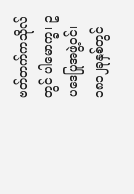ဗတ်တက်ကသိုလ်တွင် ပါမောက္ခ၊ ဥပဒေပြုအဖွဲ့ဝင်၊ ၁၈၁၂ခုနှစ်တွင်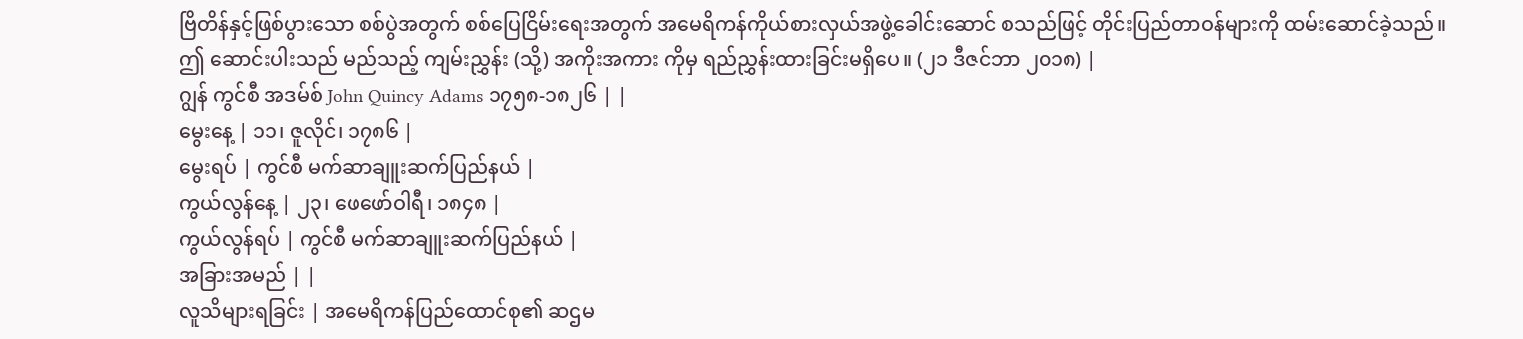ဗြိတိန်နှင့်ဖြစ်ပွားသော စစ်ပွဲအတွက် စစ်ပြေငြိမ်းရေးအတွက် အမေရိကန်ကိုယ်စားလှယ်အဖွဲ့ခေါင်းဆောင် စသည်ဖြင့် တိုင်းပြည်တာဝန်များကို ထမ်းဆောင်ခဲ့သည်။
ဤ ဆောင်းပါးသည် မည်သည့် ကျမ်းညွှန်း (သို့) အကိုးအကား ကိုမှ ရည်ညွှန်းထားခြင်းမရှိပေ။ (၂၁ ဒီဇင်ဘာ ၂၀၁၈) |
ဂျွန် ကွင်စီ အဒမ်စ် John Quincy Adams ၁၇၅၈-၁၈၂၆ | |
မွေးနေ့ | ၁၁၊ ဇူလိုင်၊ ၁၇၈၆ |
မွေးရပ် | ကွင်စီ မက်ဆာချူးဆက်ပြည်နယ် |
ကွယ်လွန်နေ့ | ၂၃၊ ဖေဖော်ဝါရီ၊ ၁၈၄၈ |
ကွယ်လွန်ရပ် | ကွင်စီ မက်ဆာချူးဆက်ပြည်နယ် |
အခြားအမည် | |
လူသိများရခြင်း | အမေရိကန်ပြည်ထောင်စု၏ ဆဌမ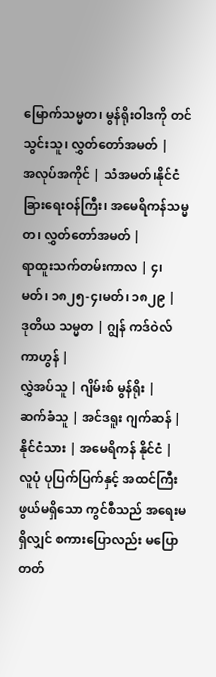မြောက်သမ္မတ၊ မွန်ရိုးဝါဒကို တင်သွင်းသူ၊ လွှတ်တော်အမတ် |
အလုပ်အကိုင် | သံအမတ်၊နိုင်ငံခြားရေးဝန်ကြီး၊ အမေရိကန်သမ္မတ၊ လွှတ်တော်အမတ် |
ရာထူးသက်တမ်းကာလ | ၄၊ မတ်၊ ၁၈၂၅-၄၊မတ်၊ ၁၈၂၉ |
ဒုတိယ သမ္မတ | ဂျွန် ကဒ်ဝဲလ် ကာဟွန် |
လွှဲအပ်သူ | ဂျိမ်းစ် မွန်ရိုး |
ဆက်ခံသူ | အင်ဒရူး ဂျက်ဆန် |
နိုင်ငံသား | အမေရိကန် နိုင်ငံ |
လူပုံ ပုပြက်ပြက်နှင့် အထင်ကြီးဖွယ်မရှိသော ကွင်စီသည် အရေးမရှိလျှင် စကားပြောလည်း မပြောတတ်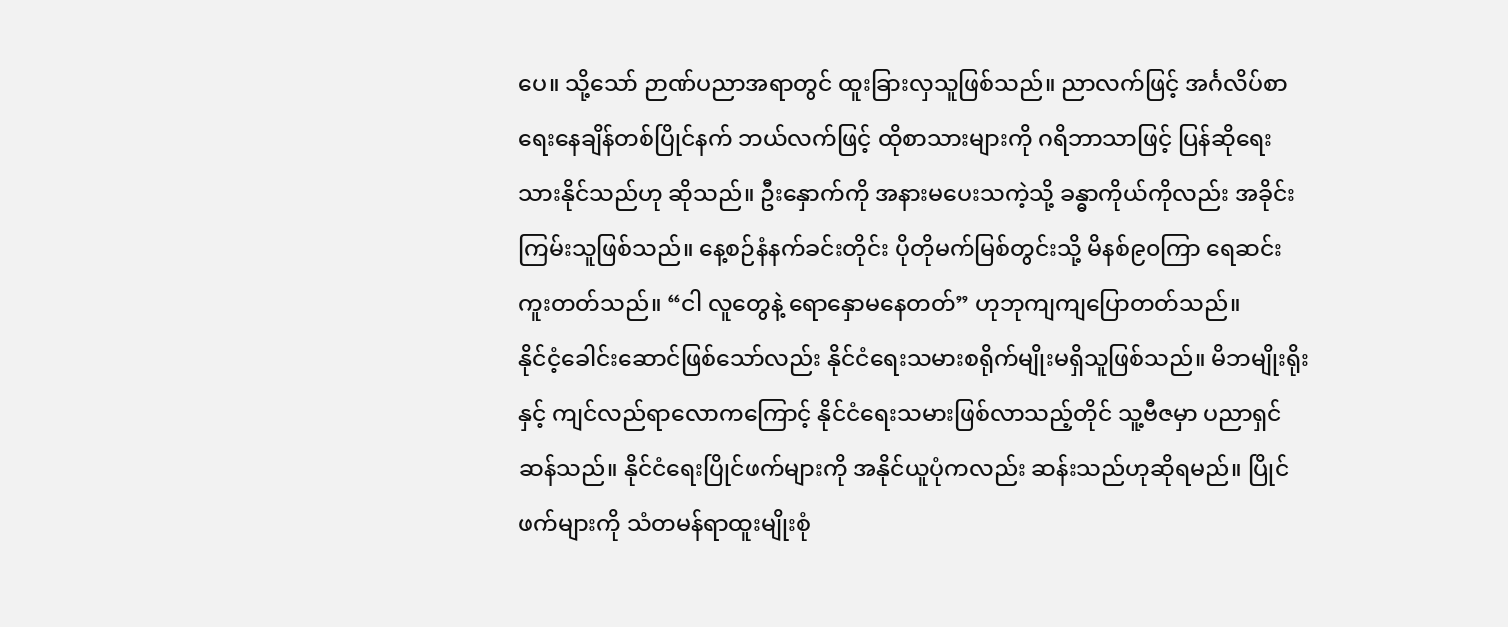ပေ။ သို့သော် ဉာဏ်ပညာအရာတွင် ထူးခြားလှသူဖြစ်သည်။ ညာလက်ဖြင့် အင်္ဂလိပ်စာရေးနေချိန်တစ်ပြိုင်နက် ဘယ်လက်ဖြင့် ထိုစာသားများကို ဂရိဘာသာဖြင့် ပြန်ဆိုရေးသားနိုင်သည်ဟု ဆိုသည်။ ဦးနှောက်ကို အနားမပေးသကဲ့သို့ ခန္ဓာကိုယ်ကိုလည်း အခိုင်းကြမ်းသူဖြစ်သည်။ နေ့စဉ်နံနက်ခင်းတိုင်း ပိုတိုမက်မြစ်တွင်းသို့ မိနစ်၉၀ကြာ ရေဆင်းကူးတတ်သည်။ “ငါ လူတွေနဲ့ ရောနှောမနေတတ်” ဟုဘုကျကျပြောတတ်သည်။
နိုင်ငံ့ခေါင်းဆောင်ဖြစ်သော်လည်း နိုင်ငံရေးသမားစရိုက်မျိုးမရှိသူဖြစ်သည်။ မိဘမျိုးရိုးနှင့် ကျင်လည်ရာလောကကြောင့် နိုင်ငံရေးသမားဖြစ်လာသည့်တိုင် သူ့ဗီဇမှာ ပညာရှင်ဆန်သည်။ နိုင်ငံရေးပြိုင်ဖက်များကို အနိုင်ယူပုံကလည်း ဆန်းသည်ဟုဆိုရမည်။ ပြိုင်ဖက်များကို သံတမန်ရာထူးမျိုးစုံ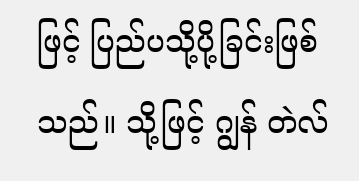ဖြင့် ပြည်ပသို့ပို့ခြင်းဖြစ်သည်။ သို့ဖြင့် ဂျွန် တဲလ်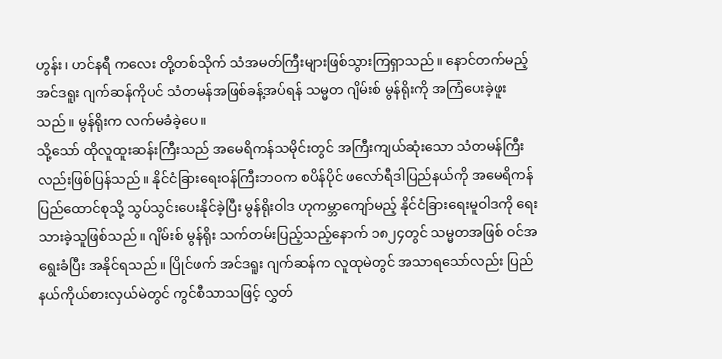ဟွန်း၊ ဟင်နရီ ကလေး တို့တစ်သိုက် သံအမတ်ကြီးများဖြစ်သွားကြရှာသည်။ နောင်တက်မည့် အင်ဒရူး ဂျက်ဆန်ကိုပင် သံတမန်အဖြစ်ခန့်အပ်ရန် သမ္မတ ဂျိမ်းစ် မွန်ရိုးကို အကြံပေးခဲ့ဖူးသည်။ မွန်ရိုးက လက်မခံခဲ့ပေ။
သို့သော် ထိုလူထူးဆန်းကြီးသည် အမေရိကန်သမိုင်းတွင် အကြီးကျယ်ဆုံးသော သံတမန်ကြီးလည်းဖြစ်ပြန်သည်။ နိုင်ငံခြားရေးဝန်ကြီးဘဝက စပိန်ပိုင် ဖလော်ရီဒါပြည်နယ်ကို အမေရိကန်ပြည်ထောင်စုသို့ သွပ်သွင်းပေးနိုင်ခဲ့ပြီး မွန်ရိုးဝါဒ ဟုကမ္ဘာကျော်မည့် နိုင်ငံခြားရေးမူဝါဒကို ရေးသားခဲ့သူဖြစ်သည်။ ဂျိမ်းစ် မွန်ရိုး သက်တမ်းပြည့်သည့်နောက် ၁၈၂၄တွင် သမ္မတအဖြစ် ဝင်အရွေးခံပြီး အနိုင်ရသည်။ ပြိုင်ဖက် အင်ဒရူး ဂျက်ဆန်က လူထုမဲတွင် အသာရသော်လည်း ပြည်နယ်ကိုယ်စားလှယ်မဲတွင် ကွင်စီသာသဖြင့် လွှတ်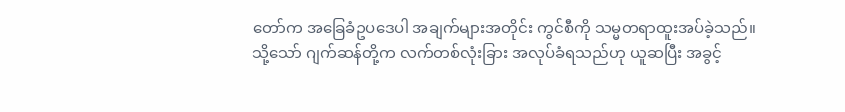တော်က အခြေခံဥပဒေပါ အချက်များအတိုင်း ကွင်စီကို သမ္မတရာထူးအပ်ခဲ့သည်။
သို့သော် ဂျက်ဆန်တို့က လက်တစ်လုံးခြား အလုပ်ခံရသည်ဟု ယူဆပြီး အခွင့်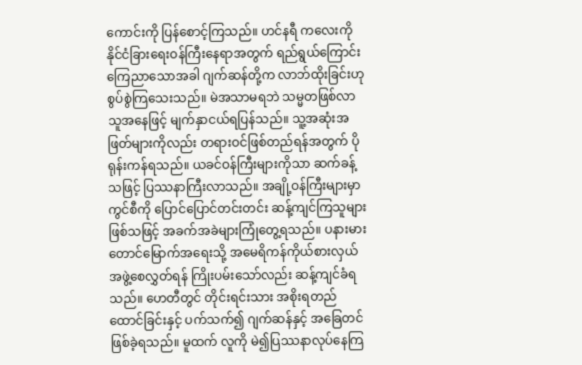ကောင်းကို ပြန်စောင့်ကြသည်။ ဟင်နရီ ကလေးကို နိုင်ငံခြားရေးဝန်ကြီးနေရာအတွက် ရည်ရွယ်ကြောင်း ကြေညာသောအခါ ဂျက်ဆန်တို့က လာဘ်ထိုးခြင်းဟု စွပ်စွဲကြသေးသည်။ မဲအသာမရဘဲ သမ္မတဖြစ်လာသူအနေဖြင့် မျက်နှာငယ်ရပြန်သည်။ သူ့အဆုံးအဖြတ်များကိုလည်း တရားဝင်ဖြစ်တည်ရန်အတွက် ပိုရုန်းကန်ရသည်။ ယခင်ဝန်ကြီးများကိုသာ ဆက်ခန့်သဖြင့် ပြဿနာကြီးလာသည်။ အချို့ဝန်ကြီးများမှာ ကွင်စီကို ပြောင်ပြောင်တင်းတင်း ဆန့်ကျင်ကြသူများ ဖြစ်သဖြင့် အခက်အခဲများကြုံတွေ့ရသည်။ ပနားမားတောင်မြောက်အရေးသို့ အမေရိကန်ကိုယ်စားလှယ်အဖွဲ့စေလွှတ်ရန် ကြိုးပမ်းသော်လည်း ဆန့်ကျင်ခံရသည်။ ဟေတီတွင် တိုင်းရင်းသား အစိုးရတည်ထောင်ခြင်းနှင့် ပက်သက်၍ ဂျက်ဆန်နှင့် အခြေတင်ဖြစ်ခဲ့ရသည်။ မူထက် လူကို မဲ၍ပြဿနာလုပ်နေကြ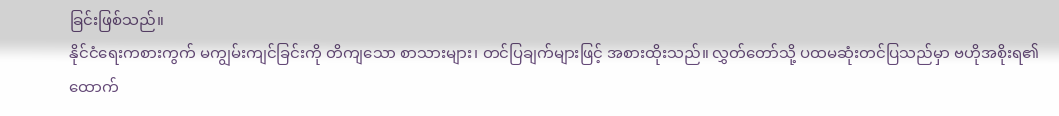ခြင်းဖြစ်သည်။
နိုင်ငံရေးကစားကွက် မကျွမ်းကျင်ခြင်းကို တိကျသော စာသားများ၊ တင်ပြချက်များဖြင့် အစားထိုးသည်။ လွှတ်တော်သို့ ပထမဆုံးတင်ပြသည်မှာ ဗဟိုအစိုးရ၏ ထောက်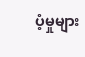ပံ့မှုများ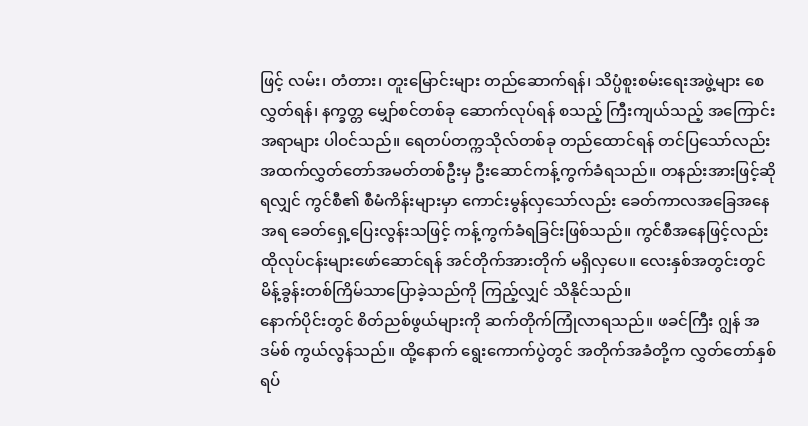ဖြင့် လမ်း၊ တံတား၊ တူးမြောင်းများ တည်ဆောက်ရန်၊ သိပ္ပံစူးစမ်းရေးအဖွဲ့များ စေလွှတ်ရန်၊ နက္ခတ္တ မျှော်စင်တစ်ခု ဆောက်လုပ်ရန် စသည့် ကြီးကျယ်သည့် အကြောင်းအရာများ ပါဝင်သည်။ ရေတပ်တက္ကသိုလ်တစ်ခု တည်ထောင်ရန် တင်ပြသော်လည်း အထက်လွှတ်တော်အမတ်တစ်ဦးမှ ဦးဆောင်ကန့်ကွက်ခံရသည်။ တနည်းအားဖြင့်ဆိုရလျှင် ကွင်စီ၏ စီမံကိန်းများမှာ ကောင်းမွန်လှသော်လည်း ခေတ်ကာလအခြေအနေအရ ခေတ်ရှေ့ပြေးလွန်းသဖြင့် ကန့်ကွက်ခံရခြင်းဖြစ်သည်။ ကွင်စီအနေဖြင့်လည်း ထိုလုပ်ငန်းများဖော်ဆောင်ရန် အင်တိုက်အားတိုက် မရှိလှပေ။ လေးနှစ်အတွင်းတွင် မိန့်ခွန်းတစ်ကြိမ်သာပြောခဲ့သည်ကို ကြည့်လျှင် သိနိုင်သည်။
နောက်ပိုင်းတွင် စိတ်ညစ်ဖွယ်များကို ဆက်တိုက်ကြုံလာရသည်။ ဖခင်ကြီး ဂျွန် အဒမ်စ် ကွယ်လွန်သည်။ ထို့နောက် ရွေးကောက်ပွဲတွင် အတိုက်အခံတို့က လွှတ်တော်နှစ်ရပ်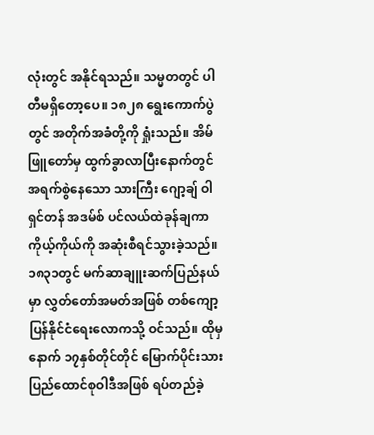လုံးတွင် အနိုင်ရသည်။ သမ္မတတွင် ပါတီမရှိတော့ပေ။ ၁၈၂၈ ရွေးကောက်ပွဲတွင် အတိုက်အခံတို့ကို ရှုံးသည်။ အိမ်ဖြူတော်မှ ထွက်ခွာလာပြီးနောက်တွင် အရက်စွဲနေသော သားကြီး ဂျော့ချ် ဝါရှင်တန် အဒမ်စ် ပင်လယ်ထဲခုန်ချကာ ကိုယ့်ကိုယ်ကို အဆုံးစီရင်သွားခဲ့သည်။
၁၈၃၁တွင် မက်ဆာချူးဆက်ပြည်နယ်မှာ လွှတ်တော်အမတ်အဖြစ် တစ်ကျော့ပြန်နိုင်ငံရေးလောကသို့ ဝင်သည်။ ထိုမှ နောက် ၁၇နှစ်တိုင်တိုင် မြောက်ပိုင်းသား ပြည်ထောင်စုဝါဒီအဖြစ် ရပ်တည်ခဲ့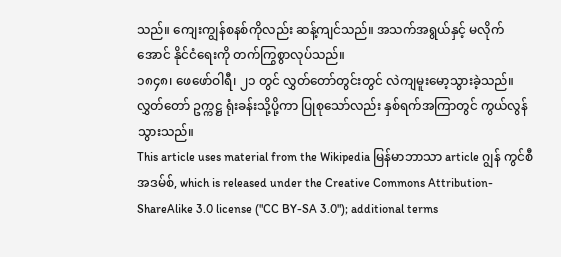သည်။ ကျေးကျွန်စနစ်ကိုလည်း ဆန့်ကျင်သည်။ အသက်အရွယ်နှင့် မလိုက်အောင် နိုင်ငံရေးကို တက်ကြွစွာလုပ်သည်။
၁၈၄၈၊ ဖေဖော်ဝါရီ၊ ၂၁ တွင် လွှတ်တော်တွင်းတွင် လဲကျမူးမော့သွားခဲ့သည်။ လွှတ်တော် ဥက္ကဋ္ဌ ရုံးခန်းသို့ပို့ကာ ပြုစုသော်လည်း နှစ်ရက်အကြာတွင် ကွယ်လွန်သွားသည်။
This article uses material from the Wikipedia မြန်မာဘာသာ article ဂျွန် ကွင်စီ အဒမ်စ်, which is released under the Creative Commons Attribution-ShareAlike 3.0 license ("CC BY-SA 3.0"); additional terms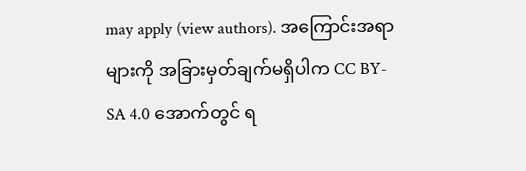may apply (view authors). အကြောင်းအရာများကို အခြားမှတ်ချက်မရှိပါက CC BY-SA 4.0 အောက်တွင် ရ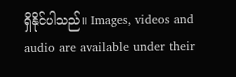ရှိနိုင်ပါသည်။ Images, videos and audio are available under their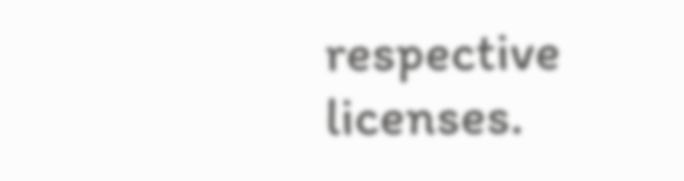respective licenses.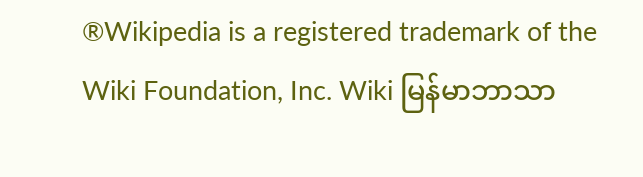®Wikipedia is a registered trademark of the Wiki Foundation, Inc. Wiki မြန်မာဘာသာ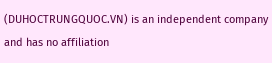(DUHOCTRUNGQUOC.VN) is an independent company and has no affiliation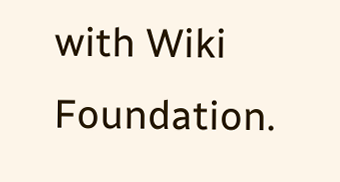with Wiki Foundation.